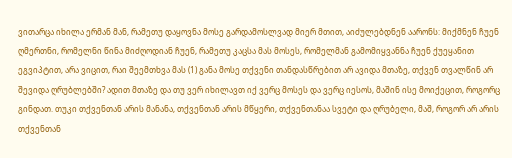ვითარცა იხილა ერმან მან, რამეთუ დაყოვნა მოსე გარდამოსლვად მიერ მთით, აიძულებდნენ აარონს: მიქმნენ ჩუენ ღმერთნი, რომელნი წინა მიძღოდიან ჩუენ, რამეთუ კაცსა მას მოსეს, რომელმან გამომიყვანნა ჩუენ ქუეყანით ეგვიპტით, არა ვიცით, რაი შეემთხვა მას (1) განა მოსე თქვენი თანდასწრებით არ ავიდა მთაზე, თქვენ თვალწინ არ შევიდა ღრუბლებში? ადით მთაზე და თუ ვერ იხილავთ იქ ვერც მოსეს და ვერც იესოს, მაშინ ისე მოიქეცით, როგორც გინდათ. თუკი თქვენთან არის მანანა, თქვენთან არის მწყერი, თქვენთანაა სვეტი და ღრუბელი, მაშ, როგორ არ არის თქვენთან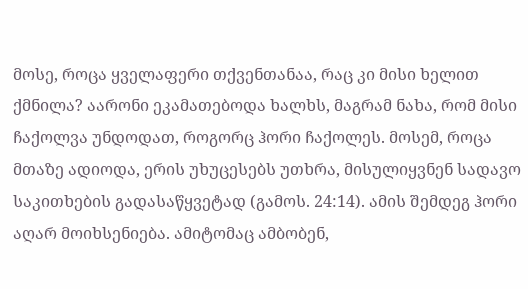მოსე, როცა ყველაფერი თქვენთანაა, რაც კი მისი ხელით ქმნილა? აარონი ეკამათებოდა ხალხს, მაგრამ ნახა, რომ მისი ჩაქოლვა უნდოდათ, როგორც ჰორი ჩაქოლეს. მოსემ, როცა მთაზე ადიოდა, ერის უხუცესებს უთხრა, მისულიყვნენ სადავო საკითხების გადასაწყვეტად (გამოს. 24:14). ამის შემდეგ ჰორი აღარ მოიხსენიება. ამიტომაც ამბობენ,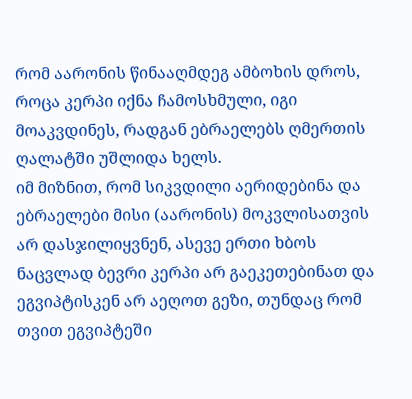რომ აარონის წინააღმდეგ ამბოხის დროს, როცა კერპი იქნა ჩამოსხმული, იგი მოაკვდინეს, რადგან ებრაელებს ღმერთის ღალატში უშლიდა ხელს.
იმ მიზნით, რომ სიკვდილი აერიდებინა და ებრაელები მისი (აარონის) მოკვლისათვის არ დასჯილიყვნენ, ასევე ერთი ხბოს ნაცვლად ბევრი კერპი არ გაეკეთებინათ და ეგვიპტისკენ არ აეღოთ გეზი, თუნდაც რომ თვით ეგვიპტეში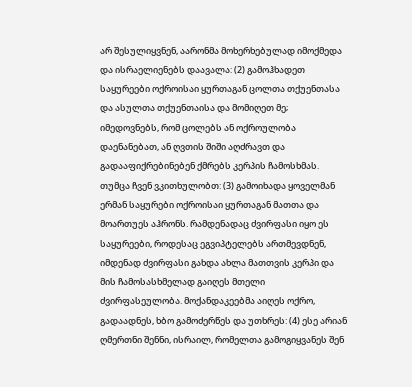არ შესულიყვნენ, აარონმა მოხერხებულად იმოქმედა და ისრაელიენებს დაავალა: (2) გამოჰხადეთ საყურეები ოქროისაი ყურთაგან ცოლთა თქუენთასა და ასულთა თქუენთაისა და მომიღეთ მე; იმედოვნებს, რომ ცოლებს ან ოქროულობა დაენანებათ, ან ღვთის შიში აღძრავთ და გადააფიქრებინებენ ქმრებს კერპის ჩამოსხმას. თუმცა ჩვენ ვკითხულობთ: (3) გამოიხადა ყოველმან ერმან საყურები ოქროისაი ყურთაგან მათთა და მოართუეს აჰრონს. რამდენადაც ძვირფასი იყო ეს საყურეები, როდესაც ეგვიპტელებს ართმევდნენ, იმდენად ძვირფასი გახდა ახლა მათთვის კერპი და მის ჩამოსასხმელად გაიღეს მთელი ძვირფასეულობა. მოქანდაკეებმა აიღეს ოქრო, გადაადნეს, ხბო გამოძერწეს და უთხრეს: (4) ესე არიან ღმერთნი შენნი, ისრაილ, რომელთა გამოგიყვანეს შენ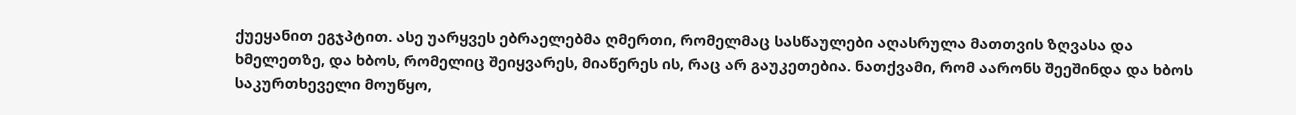ქუეყანით ეგჯპტით. ასე უარყვეს ებრაელებმა ღმერთი, რომელმაც სასწაულები აღასრულა მათთვის ზღვასა და ხმელეთზე, და ხბოს, რომელიც შეიყვარეს, მიაწერეს ის, რაც არ გაუკეთებია. ნათქვამი, რომ აარონს შეეშინდა და ხბოს საკურთხეველი მოუწყო,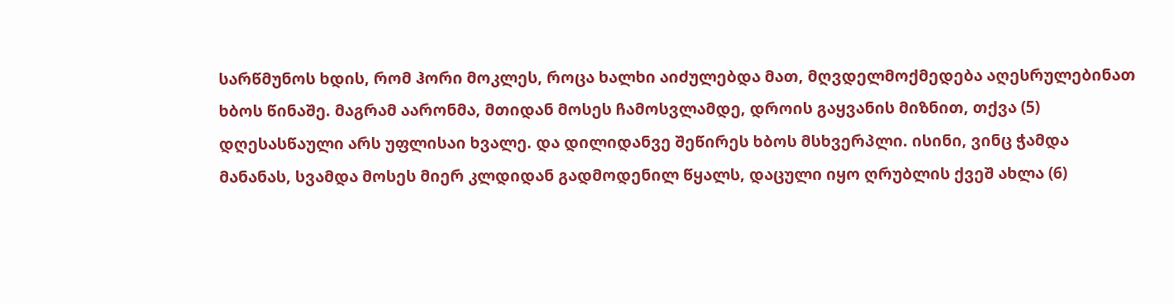სარწმუნოს ხდის, რომ ჰორი მოკლეს, როცა ხალხი აიძულებდა მათ, მღვდელმოქმედება აღესრულებინათ ხბოს წინაშე. მაგრამ აარონმა, მთიდან მოსეს ჩამოსვლამდე, დროის გაყვანის მიზნით, თქვა (5) დღესასწაული არს უფლისაი ხვალე. და დილიდანვე შეწირეს ხბოს მსხვერპლი. ისინი, ვინც ჭამდა მანანას, სვამდა მოსეს მიერ კლდიდან გადმოდენილ წყალს, დაცული იყო ღრუბლის ქვეშ ახლა (6)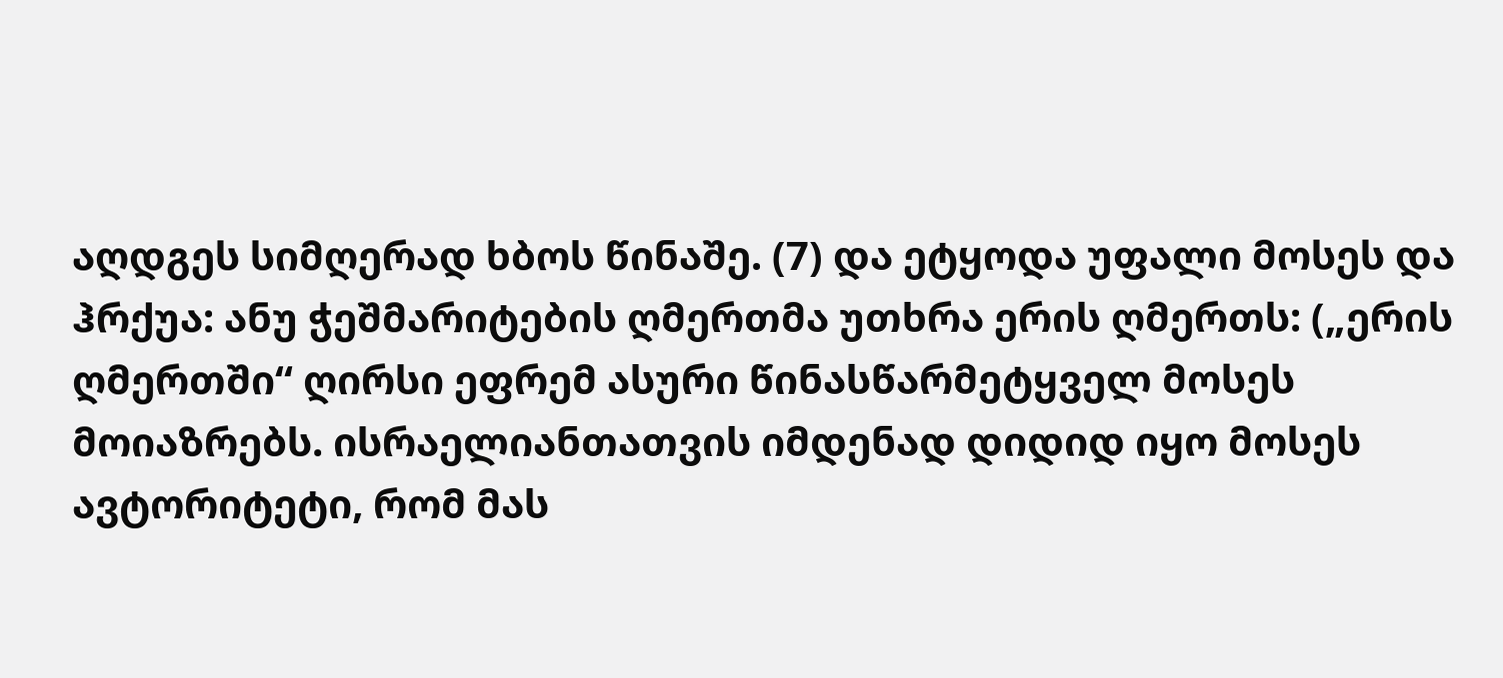აღდგეს სიმღერად ხბოს წინაშე. (7) და ეტყოდა უფალი მოსეს და ჰრქუა: ანუ ჭეშმარიტების ღმერთმა უთხრა ერის ღმერთს: („ერის ღმერთში“ ღირსი ეფრემ ასური წინასწარმეტყველ მოსეს მოიაზრებს. ისრაელიანთათვის იმდენად დიდიდ იყო მოსეს ავტორიტეტი, რომ მას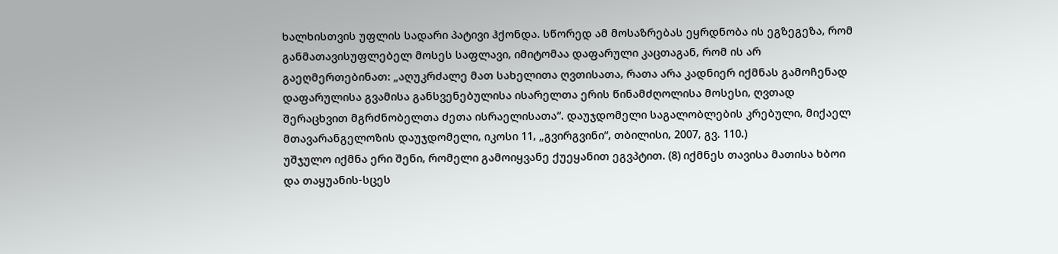ხალხისთვის უფლის სადარი პატივი ჰქონდა. სწორედ ამ მოსაზრებას ეყრდნობა ის ეგზეგეზა, რომ განმათავისუფლებელ მოსეს საფლავი, იმიტომაა დაფარული კაცთაგან, რომ ის არ გაეღმერთებინათ: „აღუკრძალე მათ სახელითა ღვთისათა, რათა არა კადნიერ იქმნას გამოჩენად დაფარულისა გვამისა განსვენებულისა ისარელთა ერის წინამძღოლისა მოსესი, ღვთად შერაცხვით მგრძნობელთა ძეთა ისრაელისათა“. დაუჯდომელი საგალობლების კრებული, მიქაელ მთავარანგელოზის დაუჯდომელი, იკოსი 11, „გვირგვინი“, თბილისი, 2007, გვ. 110.)
უშჯულო იქმნა ერი შენი, რომელი გამოიყვანე ქუეყანით ეგვპტით. (8) იქმნეს თავისა მათისა ხბოი და თაყუანის-სცეს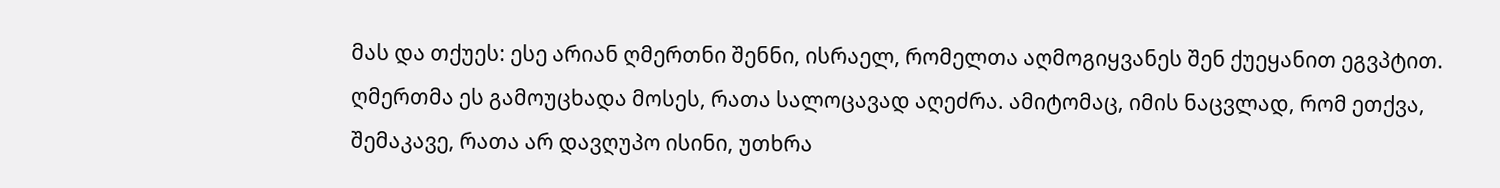მას და თქუეს: ესე არიან ღმერთნი შენნი, ისრაელ, რომელთა აღმოგიყვანეს შენ ქუეყანით ეგვპტით. ღმერთმა ეს გამოუცხადა მოსეს, რათა სალოცავად აღეძრა. ამიტომაც, იმის ნაცვლად, რომ ეთქვა, შემაკავე, რათა არ დავღუპო ისინი, უთხრა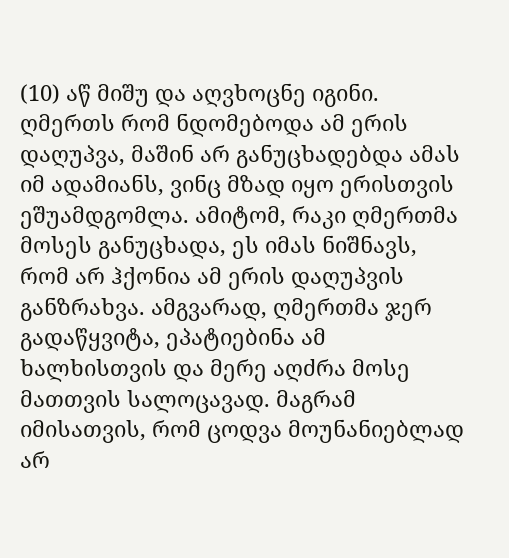(10) აწ მიშუ და აღვხოცნე იგინი. ღმერთს რომ ნდომებოდა ამ ერის დაღუპვა, მაშინ არ განუცხადებდა ამას იმ ადამიანს, ვინც მზად იყო ერისთვის ეშუამდგომლა. ამიტომ, რაკი ღმერთმა მოსეს განუცხადა, ეს იმას ნიშნავს, რომ არ ჰქონია ამ ერის დაღუპვის განზრახვა. ამგვარად, ღმერთმა ჯერ გადაწყვიტა, ეპატიებინა ამ ხალხისთვის და მერე აღძრა მოსე მათთვის სალოცავად. მაგრამ იმისათვის, რომ ცოდვა მოუნანიებლად არ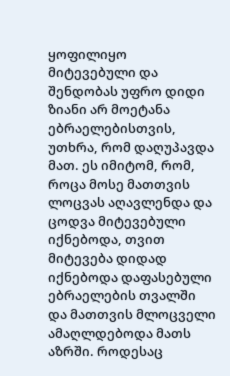ყოფილიყო მიტევებული და შენდობას უფრო დიდი ზიანი არ მოეტანა ებრაელებისთვის, უთხრა, რომ დაღუპავდა მათ. ეს იმიტომ, რომ, როცა მოსე მათთვის ლოცვას აღავლენდა და ცოდვა მიტევებული იქნებოდა, თვით მიტევება დიდად იქნებოდა დაფასებული ებრაელების თვალში და მათთვის მლოცველი ამაღლდებოდა მათს აზრში. როდესაც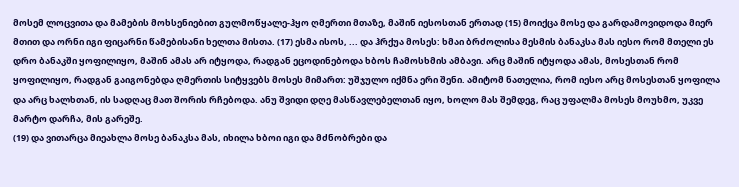მოსემ ლოცვითა და მამების მოხსენიებით გულმოწყალე-ჰყო ღმერთი მთაზე, მაშინ იესოსთან ერთად (15) მოიქცა მოსე და გარდამოვიდოდა მიერ მთით და ორნი იგი ფიცარნი წამებისანი ხელთა მისთა. (17) ესმა ისოს, ... და ჰრქუა მოსეს: ხმაი ბრძოლისა მესმის ბანაკსა მას იესო რომ მთელი ეს დრო ბანაკში ყოფილიყო, მაშინ ამას არ იტყოდა, რადგან ეცოდინებოდა ხბოს ჩამოსხმის ამბავი. არც მაშინ იტყოდა ამას, მოსესთან რომ ყოფილიყო, რადგან გაიგონებდა ღმერთის სიტყვებს მოსეს მიმართ: უშჯულო იქმნა ერი შენი. ამიტომ ნათელია, რომ იესო არც მოსესთან ყოფილა და არც ხალხთან, ის სადღაც მათ შორის რჩებოდა. ანუ შვიდი დღე მასწავლებელთან იყო, ხოლო მას შემდეგ, რაც უფალმა მოსეს მოუხმო, უკვე მარტო დარჩა, მის გარეშე.
(19) და ვითარცა მიეახლა მოსე ბანაკსა მას, იხილა ხბოი იგი და მძნობრები და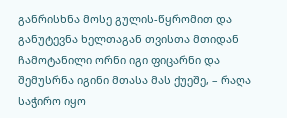განრისხნა მოსე გულის-წყრომით და განუტევნა ხელთაგან თვისთა მთიდან ჩამოტანილი ორნი იგი ფიცარნი და შემუსრნა იგინი მთასა მას ქუეშე, – რაღა საჭირო იყო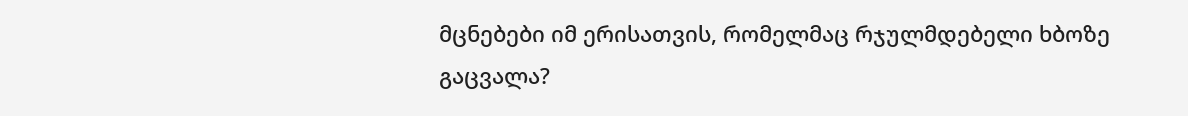მცნებები იმ ერისათვის, რომელმაც რჯულმდებელი ხბოზე გაცვალა?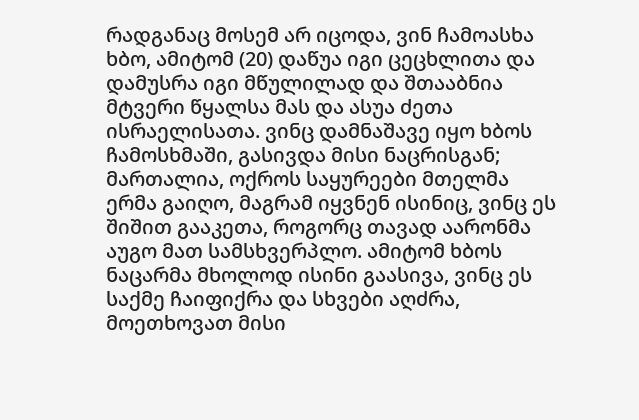რადგანაც მოსემ არ იცოდა, ვინ ჩამოასხა ხბო, ამიტომ (20) დაწუა იგი ცეცხლითა და დამუსრა იგი მწულილად და შთააბნია მტვერი წყალსა მას და ასუა ძეთა ისრაელისათა. ვინც დამნაშავე იყო ხბოს ჩამოსხმაში, გასივდა მისი ნაცრისგან; მართალია, ოქროს საყურეები მთელმა ერმა გაიღო, მაგრამ იყვნენ ისინიც, ვინც ეს შიშით გააკეთა, როგორც თავად აარონმა აუგო მათ სამსხვერპლო. ამიტომ ხბოს ნაცარმა მხოლოდ ისინი გაასივა, ვინც ეს საქმე ჩაიფიქრა და სხვები აღძრა, მოეთხოვათ მისი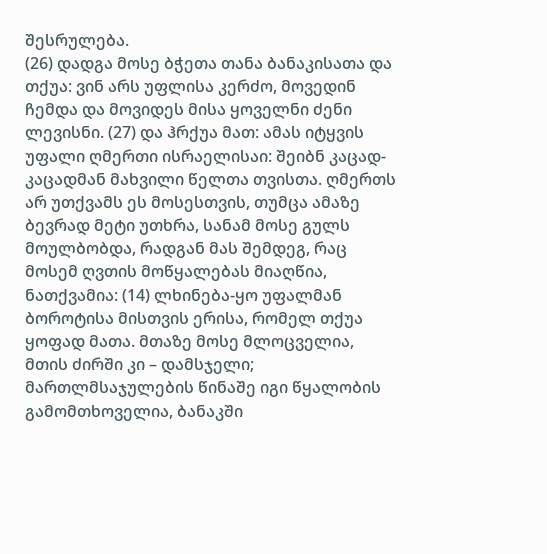შესრულება.
(26) დადგა მოსე ბჭეთა თანა ბანაკისათა და თქუა: ვინ არს უფლისა კერძო, მოვედინ ჩემდა და მოვიდეს მისა ყოველნი ძენი ლევისნი. (27) და ჰრქუა მათ: ამას იტყვის უფალი ღმერთი ისრაელისაი: შეიბნ კაცად-კაცადმან მახვილი წელთა თვისთა. ღმერთს არ უთქვამს ეს მოსესთვის, თუმცა ამაზე ბევრად მეტი უთხრა, სანამ მოსე გულს მოულბობდა, რადგან მას შემდეგ, რაც მოსემ ღვთის მოწყალებას მიაღწია, ნათქვამია: (14) ლხინება-ყო უფალმან ბოროტისა მისთვის ერისა, რომელ თქუა ყოფად მათა. მთაზე მოსე მლოცველია, მთის ძირში კი – დამსჯელი; მართლმსაჯულების წინაშე იგი წყალობის გამომთხოველია, ბანაკში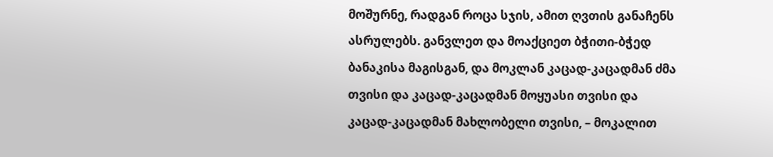მოშურნე, რადგან როცა სჯის, ამით ღვთის განაჩენს ასრულებს. განვლეთ და მოაქციეთ ბჭითი-ბჭედ ბანაკისა მაგისგან, და მოკლან კაცად-კაცადმან ძმა თვისი და კაცად-კაცადმან მოყუასი თვისი და კაცად-კაცადმან მახლობელი თვისი, – მოკალით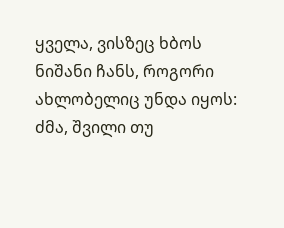ყველა, ვისზეც ხბოს ნიშანი ჩანს, როგორი ახლობელიც უნდა იყოს: ძმა, შვილი თუ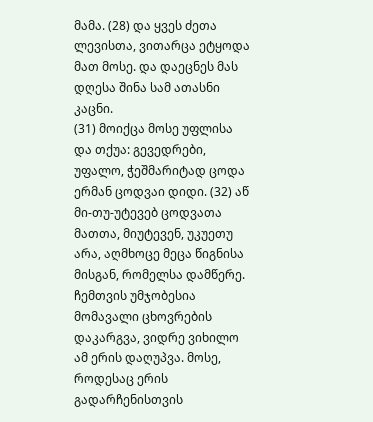მამა. (28) და ყვეს ძეთა ლევისთა, ვითარცა ეტყოდა მათ მოსე. და დაეცნეს მას დღესა შინა სამ ათასნი კაცნი.
(31) მოიქცა მოსე უფლისა და თქუა: გევედრები, უფალო, ჭეშმარიტად ცოდა ერმან ცოდვაი დიდი. (32) აწ მი-თუ-უტევებ ცოდვათა მათთა, მიუტევენ, უკუეთუ არა, აღმხოცე მეცა წიგნისა მისგან, რომელსა დამწერე. ჩემთვის უმჯობესია მომავალი ცხოვრების დაკარგვა, ვიდრე ვიხილო ამ ერის დაღუპვა. მოსე, როდესაც ერის გადარჩენისთვის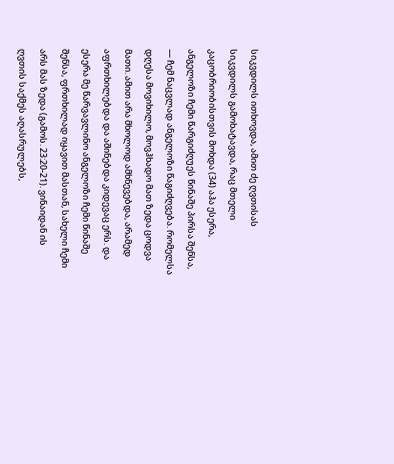სიკვდილს ითხოვდა, ამით ძე ღვთისას სიკვდილს გამოხატავდა, რაც მთელი კაცობრიობისთვის მოხდა (34) აჰა ესერა, ანგელოზი ჩემი წარგიძღუეს წინაშე პირსა შენსა, — ჩემ ნაცვლად ანგელოზი წაგიძღვება. რომელსა დღესა მოვიხილო, მოვჰხადო მათ ზედა ცოდვა მათი. ამით არა მხოლოდ ამხნევებდა, არამედ აფრთხილებდა და აშინებდა კიდევაც ერს. და ესერა მე წარვავლინო ანგელოზი ჩემი წინაშე შენსა, ფრთხილად იყავით მასთან, სახელი ჩემი არს მას ზედა (გამოს. 23:20-21). ვინაიდან ის ღვთის საქმეს აღასრულებს,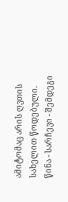ამიტომაც არის ღვთის სახელით წოდებული.
წინა - სარჩევი - შემდეგი